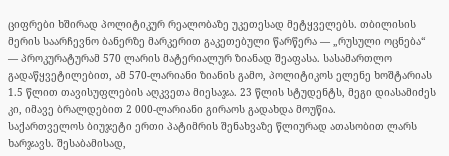ციფრები ხშირად პოლიტიკურ რეალობაზე უკეთესად მეტყველებს. თბილისის მერის საარჩევნო ბანერზე მარკერით გაკეთებული წარწერა — „რუსული ოცნება“ — პროკურატურამ 570 ლარის მატერიალურ ზიანად შეაფასა. სასამართლო გადაწყვეტილებით, ამ 570-ლარიანი ზიანის გამო, პოლიტიკოს ელენე ხოშტარიას 1.5 წლით თავისუფლების აღკვეთა მიესაჯა. 23 წლის სტუდენტს, მეგი დიასამიძეს კი, იმავე ბრალდებით 2 000-ლარიანი გირაოს გადახდა მოუწია.
საქართველოს ბიუჯეტი ერთი პატიმრის შენახვაზე წლიურად ათასობით ლარს ხარჯავს. შესაბამისად,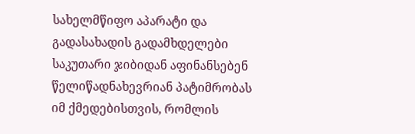სახელმწიფო აპარატი და გადასახადის გადამხდელები საკუთარი ჯიბიდან აფინანსებენ წელიწადნახევრიან პატიმრობას იმ ქმედებისთვის, რომლის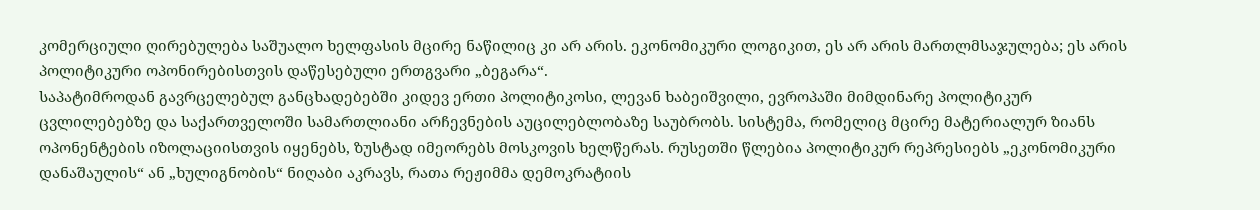კომერციული ღირებულება საშუალო ხელფასის მცირე ნაწილიც კი არ არის. ეკონომიკური ლოგიკით, ეს არ არის მართლმსაჯულება; ეს არის პოლიტიკური ოპონირებისთვის დაწესებული ერთგვარი „ბეგარა“.
საპატიმროდან გავრცელებულ განცხადებებში კიდევ ერთი პოლიტიკოსი, ლევან ხაბეიშვილი, ევროპაში მიმდინარე პოლიტიკურ ცვლილებებზე და საქართველოში სამართლიანი არჩევნების აუცილებლობაზე საუბრობს. სისტემა, რომელიც მცირე მატერიალურ ზიანს ოპონენტების იზოლაციისთვის იყენებს, ზუსტად იმეორებს მოსკოვის ხელწერას. რუსეთში წლებია პოლიტიკურ რეპრესიებს „ეკონომიკური დანაშაულის“ ან „ხულიგნობის“ ნიღაბი აკრავს, რათა რეჟიმმა დემოკრატიის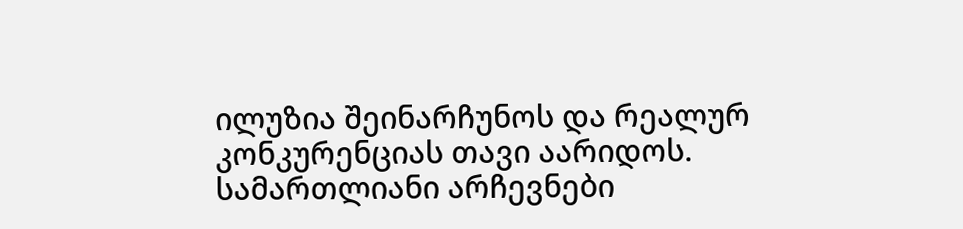ილუზია შეინარჩუნოს და რეალურ კონკურენციას თავი აარიდოს.
სამართლიანი არჩევნები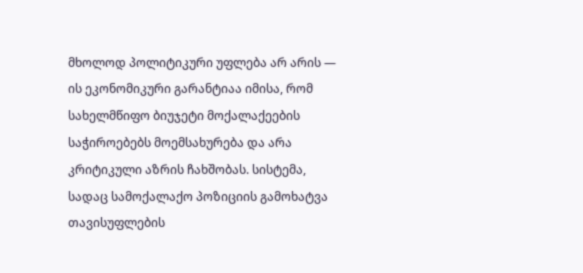მხოლოდ პოლიტიკური უფლება არ არის — ის ეკონომიკური გარანტიაა იმისა, რომ სახელმწიფო ბიუჯეტი მოქალაქეების საჭიროებებს მოემსახურება და არა კრიტიკული აზრის ჩახშობას. სისტემა, სადაც სამოქალაქო პოზიციის გამოხატვა თავისუფლების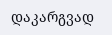დაკარგვად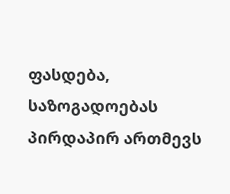ფასდება, საზოგადოებას პირდაპირ ართმევს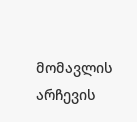მომავლის არჩევის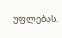უფლებას.